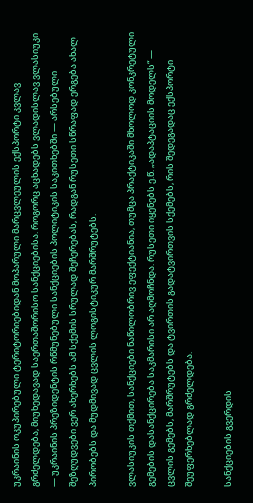უკრაინის ოკუპირებული ტერიტორიებიდან მოპარული მარცვლეულის ექსპორტი კვლავ გრძელდება, მიუხედავად საერთაშორისო სანქციებისა. როგორც აცხადებს ვლადისლავ ვლასიუკი — უკრაინის პრეზიდენტის რწმუნებული სანქციების პოლიტიკის საკითხებში — არსებული შეზღუდვები ვერ ახერხებს ამ სქემის სრულად შეჩერებას, რადგან რუსეთი სწრაფად ერგება ახალ პირობებს და მუდმივად ცვლის ლოგისტიკურ მარშრუტებს.

ვლასიუკის თქმით, სანქციები ნაწილობრივ ეფექტიანია, თუმცა პრაქტიკაში მხოლოდ კონკრეტული გემების დასანქცირება საკმარისი არ აღმოჩნდა. რუსეთი იყენებს ე.წ. „ადაპტაციის მოდელს“ — ცვლის გემებს, მარშრუტებს და ტვირთის გადატვირთვის სქემებს, რის შედეგადაც ექსპორტი შეუფერხებლად გრძელდება.

სანქციების გვერდის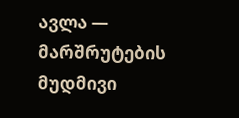ავლა — მარშრუტების მუდმივი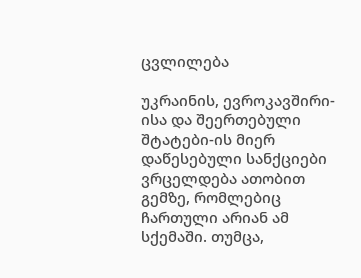ცვლილება

უკრაინის, ევროკავშირი-ისა და შეერთებული შტატები-ის მიერ დაწესებული სანქციები ვრცელდება ათობით გემზე, რომლებიც ჩართული არიან ამ სქემაში. თუმცა,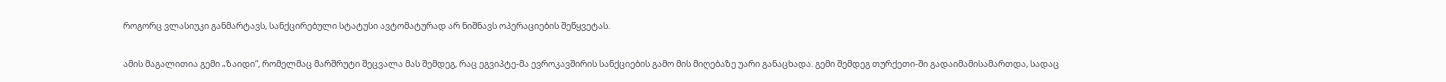როგორც ვლასიუკი განმარტავს, სანქცირებული სტატუსი ავტომატურად არ ნიშნავს ოპერაციების შეწყვეტას.

ამის მაგალითია გემი „ზაიდი“, რომელმაც მარშრუტი შეცვალა მას შემდეგ, რაც ეგვიპტე-მა ევროკავშირის სანქციების გამო მის მიღებაზე უარი განაცხადა. გემი შემდეგ თურქეთი-ში გადაიმამისამართდა, სადაც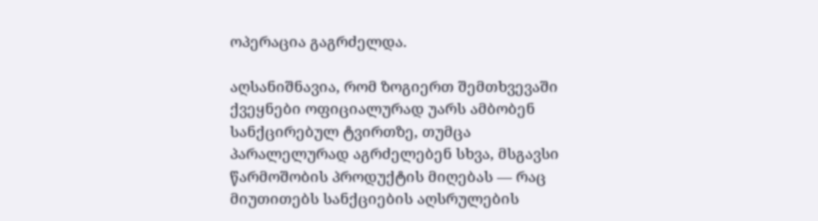ოპერაცია გაგრძელდა.

აღსანიშნავია, რომ ზოგიერთ შემთხვევაში ქვეყნები ოფიციალურად უარს ამბობენ სანქცირებულ ტვირთზე, თუმცა პარალელურად აგრძელებენ სხვა, მსგავსი წარმოშობის პროდუქტის მიღებას — რაც მიუთითებს სანქციების აღსრულების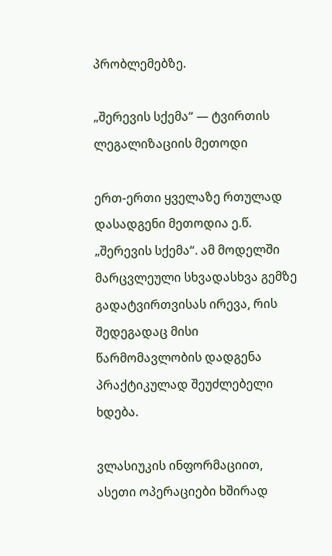პრობლემებზე.

„შერევის სქემა“ — ტვირთის ლეგალიზაციის მეთოდი

ერთ-ერთი ყველაზე რთულად დასადგენი მეთოდია ე.წ. „შერევის სქემა“. ამ მოდელში მარცვლეული სხვადასხვა გემზე გადატვირთვისას ირევა, რის შედეგადაც მისი წარმომავლობის დადგენა პრაქტიკულად შეუძლებელი ხდება.

ვლასიუკის ინფორმაციით, ასეთი ოპერაციები ხშირად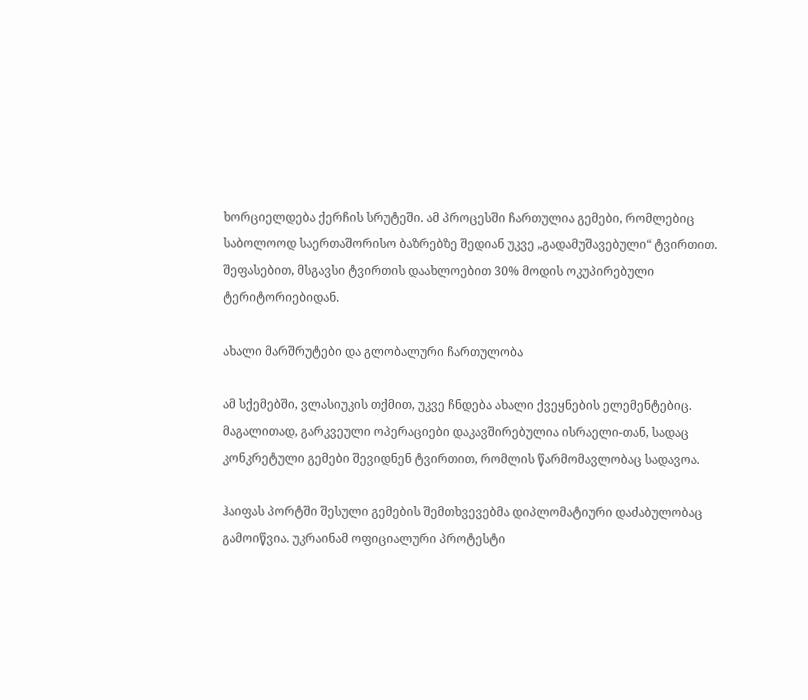ხორციელდება ქერჩის სრუტეში. ამ პროცესში ჩართულია გემები, რომლებიც საბოლოოდ საერთაშორისო ბაზრებზე შედიან უკვე „გადამუშავებული“ ტვირთით. შეფასებით, მსგავსი ტვირთის დაახლოებით 30% მოდის ოკუპირებული ტერიტორიებიდან.

ახალი მარშრუტები და გლობალური ჩართულობა

ამ სქემებში, ვლასიუკის თქმით, უკვე ჩნდება ახალი ქვეყნების ელემენტებიც. მაგალითად, გარკვეული ოპერაციები დაკავშირებულია ისრაელი-თან, სადაც კონკრეტული გემები შევიდნენ ტვირთით, რომლის წარმომავლობაც სადავოა.

ჰაიფას პორტში შესული გემების შემთხვევებმა დიპლომატიური დაძაბულობაც გამოიწვია. უკრაინამ ოფიციალური პროტესტი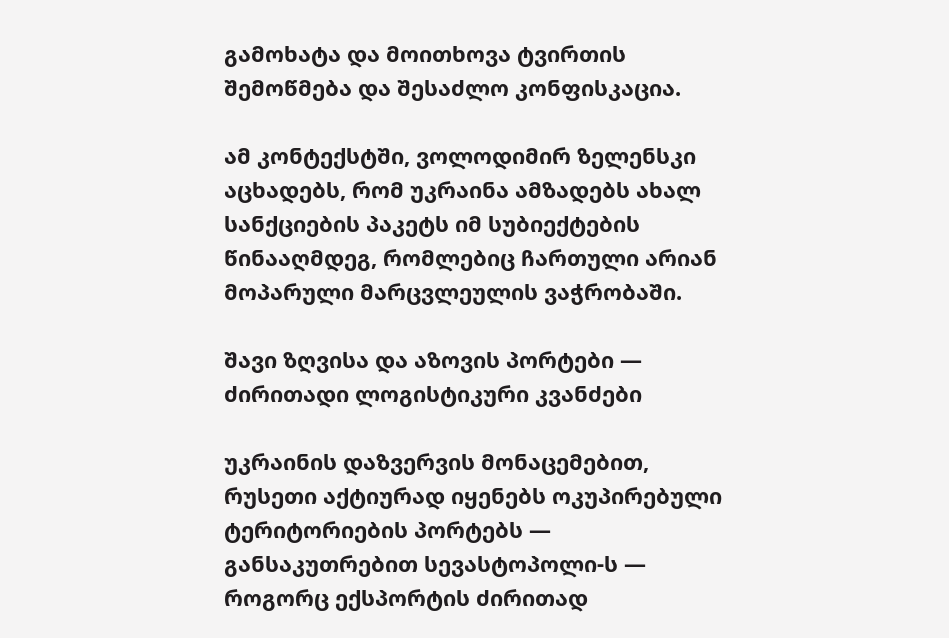გამოხატა და მოითხოვა ტვირთის შემოწმება და შესაძლო კონფისკაცია.

ამ კონტექსტში, ვოლოდიმირ ზელენსკი აცხადებს, რომ უკრაინა ამზადებს ახალ სანქციების პაკეტს იმ სუბიექტების წინააღმდეგ, რომლებიც ჩართული არიან მოპარული მარცვლეულის ვაჭრობაში.

შავი ზღვისა და აზოვის პორტები — ძირითადი ლოგისტიკური კვანძები

უკრაინის დაზვერვის მონაცემებით, რუსეთი აქტიურად იყენებს ოკუპირებული ტერიტორიების პორტებს — განსაკუთრებით სევასტოპოლი-ს — როგორც ექსპორტის ძირითად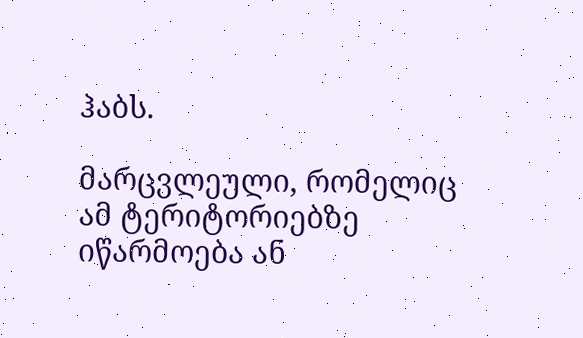ჰაბს.

მარცვლეული, რომელიც ამ ტერიტორიებზე იწარმოება ან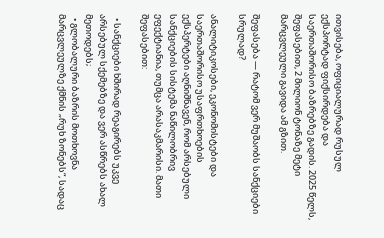ითვისება, ოფიციალურად რუსულ ექსპორტად ფიქსირდება და საერთაშორისო ბაზრებზე გადის. 2025 წელს, შეფასებით, 2 მილიონ ტონაზე მეტი მარცვლეული გავიდა ამ გზით.

შეფასება — რატომ ვერ მუშაობს სანქციები სრულად?

ანალიტიკოსები, ეკონომისტები და საერთაშორისო უსაფრთხოების ექსპერტები აღნიშნავენ, რომ არსებული სანქციების სისტემა ნაწილობრივ ეფექტიანია, თუმცა არასაკმარისი. მათი შეფასებით:

  • სანქციები ხშირად რეაგირებს უკვე არსებულ სქემებზე და ვერ ასწრებს ახალ მეთოდებს;
  • გლობალური ბაზრის მოთხოვნა მარცვლეულზე ქმნის „რუხ ზონებს“, სადაც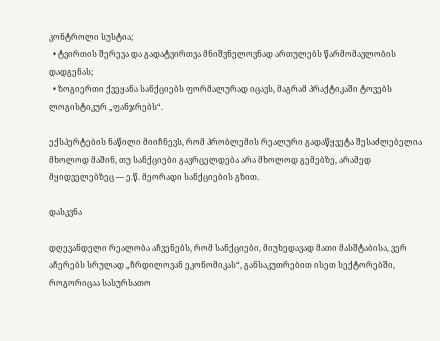კონტროლი სუსტია;
  • ტვირთის შერევა და გადატვირთვა მნიშვნელოვნად ართულებს წარმომავლობის დადგენას;
  • ზოგიერთი ქვეყანა სანქციებს ფორმალურად იცავს, მაგრამ პრაქტიკაში ტოვებს ლოგისტიკურ „ფანჯრებს“.

ექსპერტების ნაწილი მიიჩნევს, რომ პრობლემის რეალური გადაწყვეტა შესაძლებელია მხოლოდ მაშინ, თუ სანქციები გავრცელდება არა მხოლოდ გემებზე, არამედ მყიდველებზეც — ე.წ. მეორადი სანქციების გზით.

დასკვნა

დღევანდელი რეალობა აჩვენებს, რომ სანქციები, მიუხედავად მათი მასშტაბისა, ვერ აჩერებს სრულად „ჩრდილოვან ეკონომიკას“, განსაკუთრებით ისეთ სექტორებში, როგორიცაა სასურსათო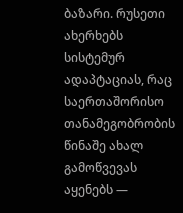ბაზარი. რუსეთი ახერხებს სისტემურ ადაპტაციას, რაც საერთაშორისო თანამეგობრობის წინაშე ახალ გამოწვევას აყენებს —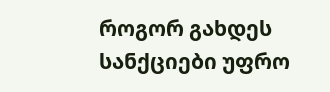როგორ გახდეს სანქციები უფრო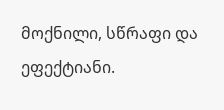მოქნილი, სწრაფი და ეფექტიანი.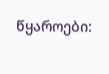წყაროები: